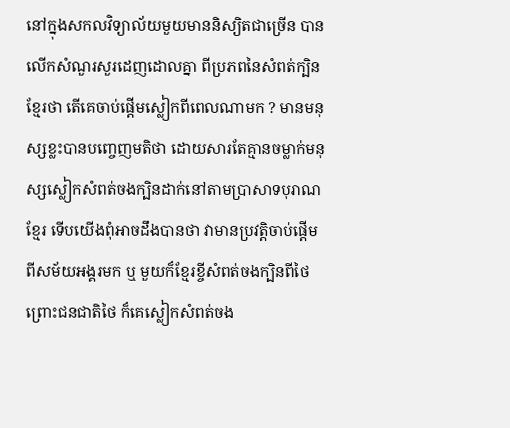នៅក្នុងសកលវិទ្យាល័យមួយមាននិស្យិតជាច្រើន បានលើកសំណួរសួរដេញដោលគ្នា ពីប្រភពនៃសំពត់ក្បិនខ្មែរថា តើគេចាប់ផ្តើមស្លៀកពីពេលណាមក ? មានមនុស្សខ្លះបានបញ្ចេញមតិថា ដោយសារតែគ្មានចម្លាក់មនុស្សស្លៀកសំពត់ចងក្បិនដាក់នៅតាមប្រាសាទបុរាណខ្មែរ ទើបយើងពុំអាចដឹងបានថា វាមានប្រវត្តិចាប់ផ្តើមពីសម័យអង្គរមក ឬ មួយក៏ខ្មែរខ្ចីសំពត់ចងក្បិនពីថៃ ព្រោះជនជាតិថៃ ក៏គេស្លៀកសំពត់ចង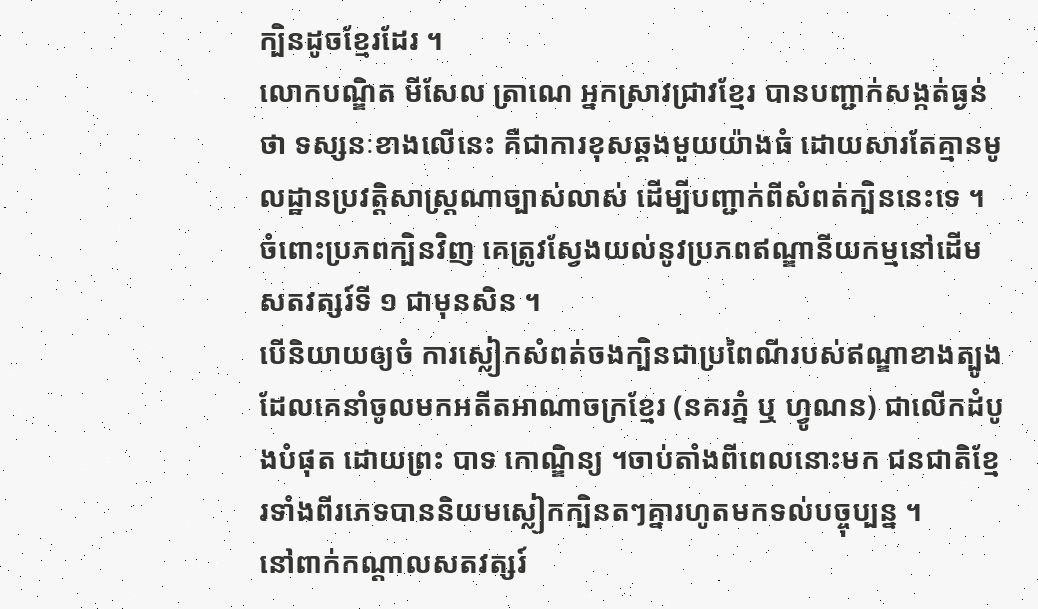ក្បិនដូចខ្មែរដែរ ។
លោកបណ្ឌិត មីសែល ត្រាណេ អ្នកស្រាវជ្រាវខ្មែរ បានបញ្ជាក់សង្កត់ធ្ងន់ថា ទស្សនៈខាងលើនេះ គឺជាការខុសឆ្គងមួយយ៉ាងធំ ដោយសារតែគ្មានមូលដ្ឋានប្រវត្តិសាស្ត្រណាច្បាស់លាស់ ដើម្បីបញ្ជាក់ពីសំពត់ក្បិននេះទេ ។ ចំពោះប្រភពក្បិនវិញ គេត្រូវស្វែងយល់នូវប្រភពឥណ្ឌានីយកម្មនៅដើមសតវត្សរ៍ទី ១ ជាមុនសិន ។
បើនិយាយឲ្យចំ ការស្លៀកសំពត់ចងក្បិនជាប្រពៃណីរបស់ឥណ្ឌាខាងត្បូង ដែលគេនាំចូលមកអតីតអាណាចក្រខ្មែរ (នគរភ្នំ ឬ ហ្វូណន) ជាលើកដំបូងបំផុត ដោយព្រះ បាទ កោណ្ឌិន្យ ។ចាប់តាំងពីពេលនោះមក ជនជាតិខ្មែរទាំងពីរភេទបាននិយមស្លៀកក្បិនតៗគ្នារហូតមកទល់បច្ចុប្បន្ន ។
នៅពាក់កណ្តាលសតវត្សរ៍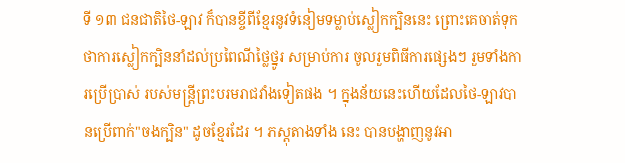ទី ១៣ ជនជាតិថៃ-ឡាវ ក៏បានខ្ចីពីខ្មែរនូវទំនៀមទម្លាប់ស្លៀកក្បិននេះ ព្រោះគេចាត់ទុកថាការស្លៀកក្បិននាំដល់ប្រពៃណីថ្លៃថ្នូរ សម្រាប់ការ ចូលរួមពិធីការផ្សេងៗ រួមទាំងការប្រើប្រាស់ របស់មន្ត្រីព្រះបរមរាជវាំងទៀតផង ។ ក្នុងន័យនេះហើយដែលថៃ-ឡាវបានប្រើពាក់"ចងក្បិន" ដូចខ្មែរដែរ ។ ភស្តុតាងទាំង នេះ បានបង្ហាញនូវអា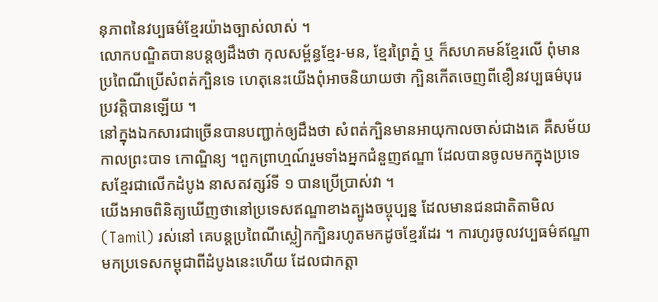នុភាពនៃវប្បធម៌ខ្មែរយ៉ាងច្បាស់លាស់ ។
លោកបណ្ឌិតបានបន្តឲ្យដឹងថា កុលសម្ព័ន្ធខ្មែរ-មន, ខ្មែរព្រៃភ្នំ ឬ ក៏សហគមន៍ខ្មែរលើ ពុំមានប្រពៃណីប្រើសំពត់ក្បិនទេ ហេតុនេះយើងពុំអាចនិយាយថា ក្បិនកើតចេញពីខឿនវប្បធម៌បុរេប្រវត្តិបានឡើយ ។
នៅក្នុងឯកសារជាច្រើនបានបញ្ជាក់ឲ្យដឹងថា សំពត់ក្បិនមានអាយុកាលចាស់ជាងគេ គឺសម័យកាលព្រះបាទ កោណ្ឌិន្យ ។ពួកព្រាហ្មណ៍រួមទាំងអ្នកជំនួញឥណ្ឌា ដែលបានចូលមកក្នុងប្រទេសខ្មែរជាលើកដំបូង នាសតវត្សរ៍ទី ១ បានប្រើប្រាស់វា ។
យើងអាចពិនិត្យឃើញថានៅប្រទេសឥណ្ឌាខាងត្បូងចប្ចុប្បន្ន ដែលមានជនជាតិតាមិល(Tamil) រស់នៅ គេបន្តប្រពៃណីស្លៀកក្បិនរហូតមកដូចខ្មែរដែរ ។ ការហូរចូលវប្បធម៌ឥណ្ឌាមកប្រទេសកម្ពុជាពីដំបូងនេះហើយ ដែលជាកត្តា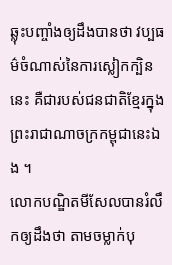ឆ្លុះបញ្ចាំងឲ្យដឹងបានថា វប្បធម៌ចំណាស់នៃការស្លៀកក្បិននេះ គឺជារបស់ជនជាតិខ្មែរក្នុងព្រះរាជាណាចក្រកម្ពុជានេះឯង ។
លោកបណ្ឌិតមីសែលបានរំលឹកឲ្យដឹងថា តាមចម្លាក់បុ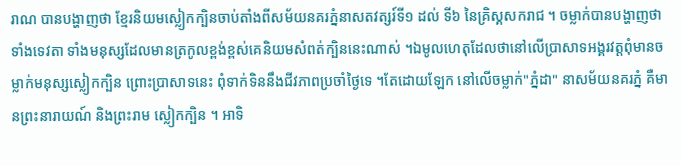រាណ បានបង្ហាញថា ខ្មែរនិយមស្លៀកក្បិនចាប់តាំងពីសម័យនគរភ្នំនាសតវត្សរ៍ទី១ ដល់ ទី៦ នៃគ្រិស្គសករាជ ។ ចម្លាក់បានបង្ហាញថា ទាំងទេវតា ទាំងមនុស្សដែលមានត្រកូលខ្ពង់ខ្ពស់គេនិយមសំពត់ក្បិននេះណាស់ ។ឯមូលហេតុដែលថានៅលើប្រាសាទអង្គរវត្តពុំមានចម្លាក់មនុស្សស្លៀកក្បិន ព្រោះប្រាសាទនេះ ពុំទាក់ទិននឹងជីវភាពប្រចាំថ្ងៃទេ ។តែដោយឡែក នៅលើចម្លាក់"ភ្នំដា" នាសម័យនគរភ្នំ គឺមានព្រះនារាយណ៍ និងព្រះរាម ស្លៀកក្បិន ។ អាទិ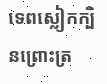ទេពស្លៀកក្បិនព្រោះត្រ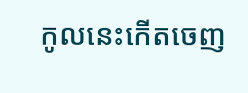កូលនេះកើតចេញ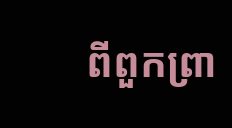ពីពួកព្រា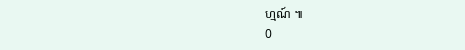ហ្មណ៍ ៕
0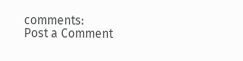comments:
Post a Comment